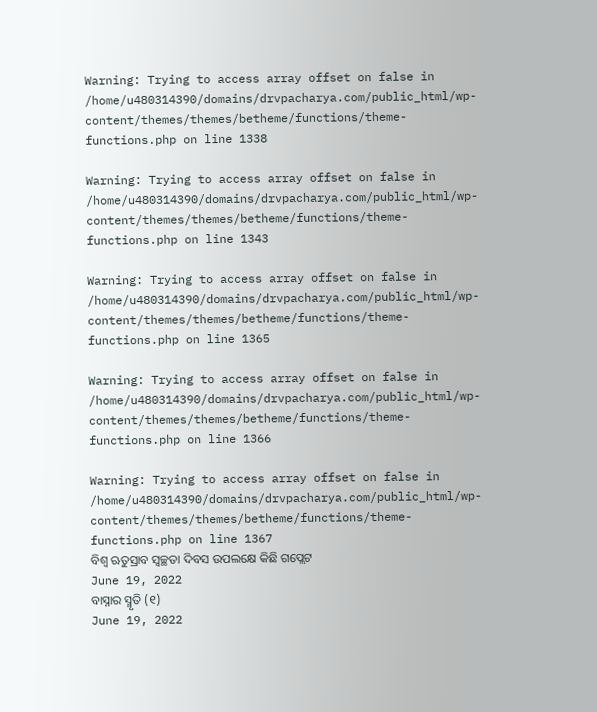Warning: Trying to access array offset on false in /home/u480314390/domains/drvpacharya.com/public_html/wp-content/themes/themes/betheme/functions/theme-functions.php on line 1338

Warning: Trying to access array offset on false in /home/u480314390/domains/drvpacharya.com/public_html/wp-content/themes/themes/betheme/functions/theme-functions.php on line 1343

Warning: Trying to access array offset on false in /home/u480314390/domains/drvpacharya.com/public_html/wp-content/themes/themes/betheme/functions/theme-functions.php on line 1365

Warning: Trying to access array offset on false in /home/u480314390/domains/drvpacharya.com/public_html/wp-content/themes/themes/betheme/functions/theme-functions.php on line 1366

Warning: Trying to access array offset on false in /home/u480314390/domains/drvpacharya.com/public_html/wp-content/themes/themes/betheme/functions/theme-functions.php on line 1367
ବିଶ୍ୱ ଋତୁସ୍ରାବ ସ୍ୱଚ୍ଛତା ଦିବସ ଉପଲକ୍ଷେ କିଛି ଗପ୍ଲେଟ
June 19, 2022
ବାସ୍ନାର ସ୍ମୃତି (୧)
June 19, 2022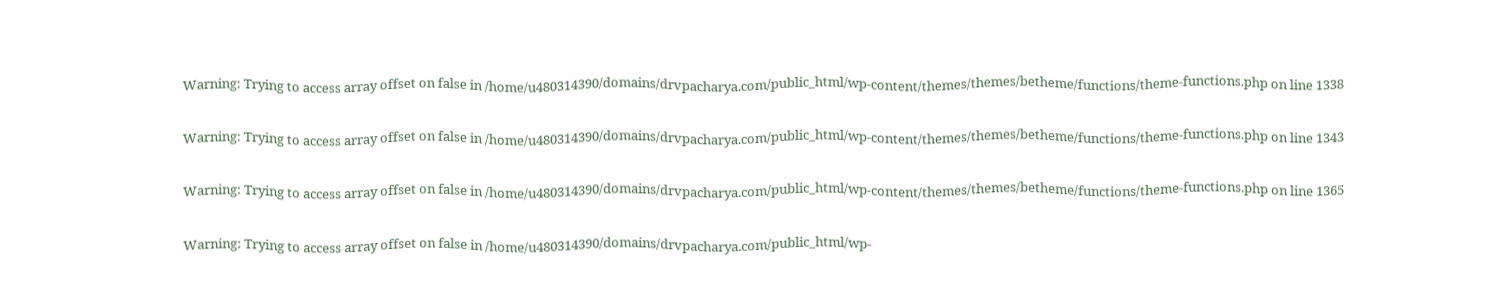Warning: Trying to access array offset on false in /home/u480314390/domains/drvpacharya.com/public_html/wp-content/themes/themes/betheme/functions/theme-functions.php on line 1338

Warning: Trying to access array offset on false in /home/u480314390/domains/drvpacharya.com/public_html/wp-content/themes/themes/betheme/functions/theme-functions.php on line 1343

Warning: Trying to access array offset on false in /home/u480314390/domains/drvpacharya.com/public_html/wp-content/themes/themes/betheme/functions/theme-functions.php on line 1365

Warning: Trying to access array offset on false in /home/u480314390/domains/drvpacharya.com/public_html/wp-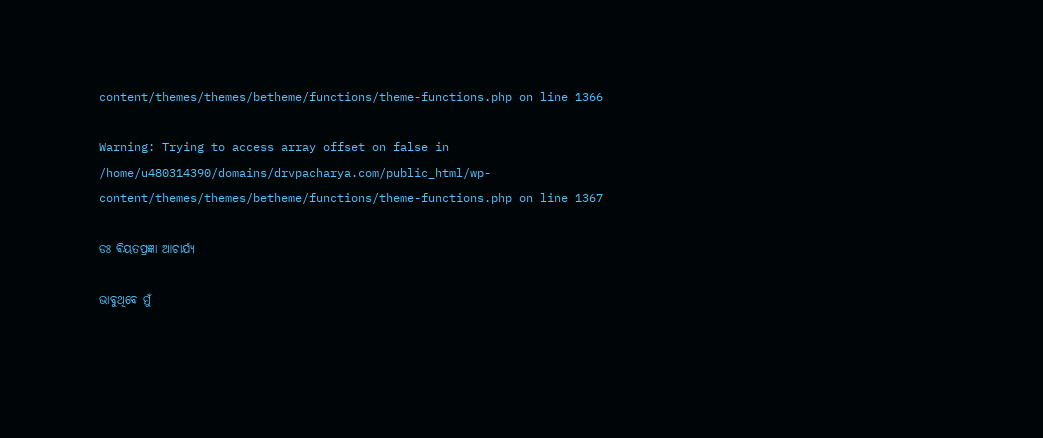content/themes/themes/betheme/functions/theme-functions.php on line 1366

Warning: Trying to access array offset on false in /home/u480314390/domains/drvpacharya.com/public_html/wp-content/themes/themes/betheme/functions/theme-functions.php on line 1367

ଡଃ ଵିୟତପ୍ରଜ୍ଞା ଆଚାର୍ଯ୍ୟ

ଭାବୁଥିବେ ମୁଁ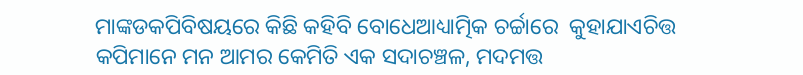ମାଙ୍କଡକପିବିଷୟରେ କିଛି କହିବି ବୋଧେଆଧ୍ୟାତ୍ମିକ ଚର୍ଚ୍ଚାରେ  କୁହାଯାଏଚିତ୍ତ କପିମାନେ ମନ ଆମର କେମିତି ଏକ ସଦାଚଞ୍ଚଳ, ମଦମତ୍ତ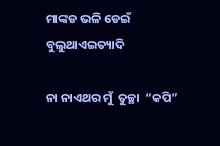ମାଙ୍କଡ ଭଳି ଡେଇଁ ବୁଲୁଥାଏଇତ୍ୟାଦି

ନା ନାଏଥର ମୁଁ  ତୁଚ୍ଛା  “କପି”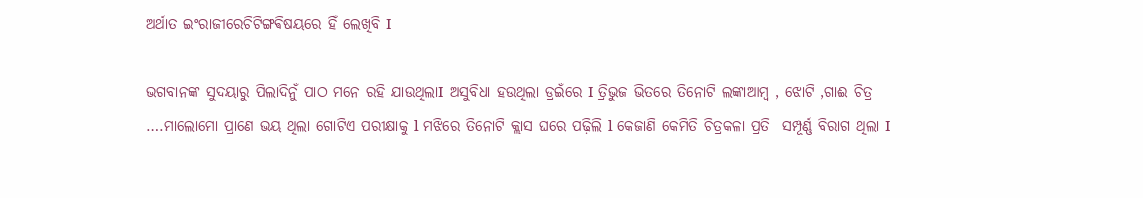ଅର୍ଥାତ ଇଂରାଜୀରେଚିଟିଙ୍ଗଵିଷୟରେ ହିଁ ଲେଖିବି I

ଭଗବାନଙ୍କ ସୁଦୟାରୁ ପିଲାଦିନୁଁ ପାଠ ମନେ ରହି ଯାଉଥିଲାI ଅସୁବିଧା ହଉଥିଲା ଡ୍ରଇଁରେ I ତ୍ରିଭୁଜ ଭିତରେ ତିନୋଟି ଲଙ୍କାଆମ୍ବ , ଝୋଟି ,ଗାଈ ଚିତ୍ର ….ମାଲୋମୋ ପ୍ରାଣେ ଭୟ ଥିଲା ଗୋଟିଏ ପରୀକ୍ଷାକୁ l ମଝିରେ ତିନୋଟି କ୍ଲାସ ଘରେ ପଢ଼ିଲି l କେଜାଣି କେମିତି ଚିତ୍ରକଳା ପ୍ରତି  ସମ୍ପୂର୍ଣ୍ଣ ବିରାଗ ଥିଲା I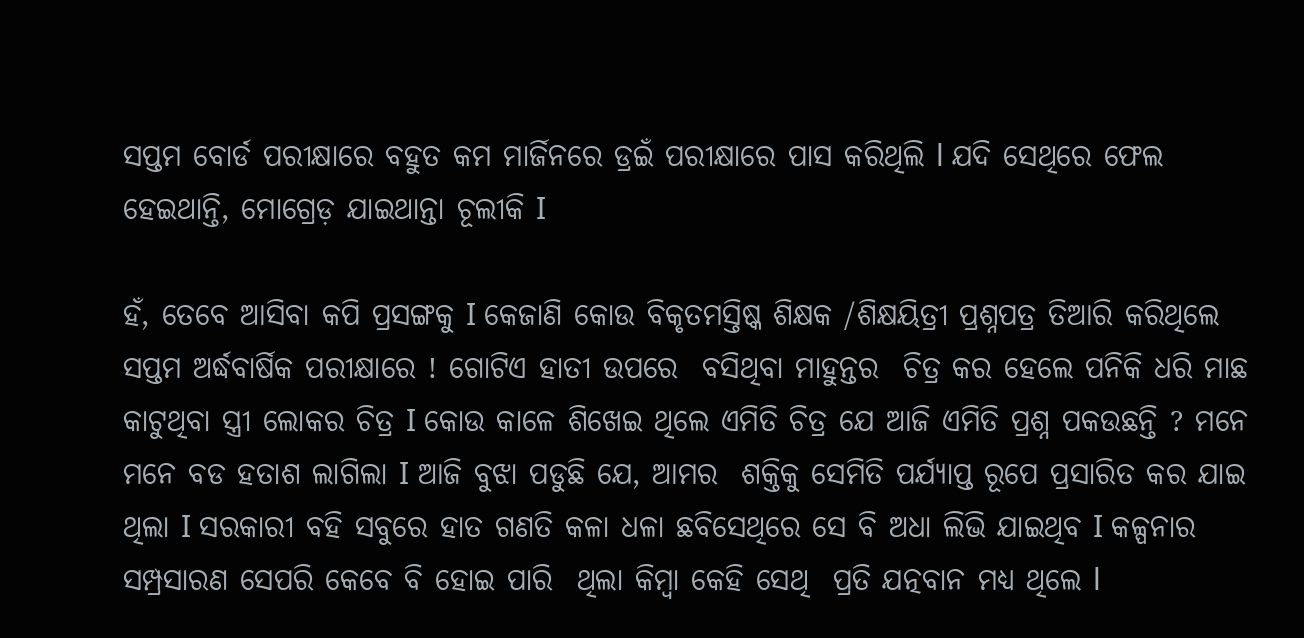ସପ୍ତମ ବୋର୍ଡ ପରୀକ୍ଷାରେ ବହୁତ କମ ମାର୍ଜିନରେ ଡ୍ରଇଁ ପରୀକ୍ଷାରେ ପାସ କରିଥିଲି l ଯଦି ସେଥିରେ ଫେଲ ହେଇଥାନ୍ତି, ମୋଗ୍ରେଡ଼ ଯାଇଥାନ୍ତା ଚୂଲୀକି I

ହଁ, ତେବେ ଆସିବା କପି ପ୍ରସଙ୍ଗକୁ I କେଜାଣି କୋଉ ବିକୃତମସ୍ତିଷ୍କ ଶିକ୍ଷକ /ଶିକ୍ଷୟିତ୍ରୀ ପ୍ରଶ୍ନପତ୍ର ତିଆରି କରିଥିଲେ ସପ୍ତମ ଅର୍ଦ୍ଧବାର୍ଷିକ ପରୀକ୍ଷାରେ ! ଗୋଟିଏ ହାତୀ ଉପରେ  ବସିଥିବା ମାହୁନ୍ତର  ଚିତ୍ର କର ହେଲେ ପନିକି ଧରି ମାଛ କାଟୁଥିବା ସ୍ତ୍ରୀ ଲୋକର ଚିତ୍ର I କୋଉ କାଳେ ଶିଖେଇ ଥିଲେ ଏମିତି ଚିତ୍ର ଯେ ଆଜି ଏମିତି ପ୍ରଶ୍ନ ପକଉଛନ୍ତି ? ମନେ ମନେ ବଡ ହତାଶ ଲାଗିଲା I ଆଜି ବୁଝା ପଡୁଛି ଯେ, ଆମର  ଶକ୍ତିକୁ ସେମିତି ପର୍ଯ୍ୟାପ୍ତ ରୂପେ ପ୍ରସାରିତ କର ଯାଇ ଥିଲା I ସରକାରୀ ବହି ସବୁରେ ହାତ ଗଣତି କଳା ଧଳା ଛବିସେଥିରେ ସେ ବି ଅଧା ଲିଭି ଯାଇଥିବ I କଳ୍ପନାର ସମ୍ପ୍ରସାରଣ ସେପରି କେବେ ବି ହୋଇ ପାରି  ଥିଲା କିମ୍ବା କେହି ସେଥି  ପ୍ରତି ଯତ୍ନବାନ ମଧ୍ୟ ଥିଲେ l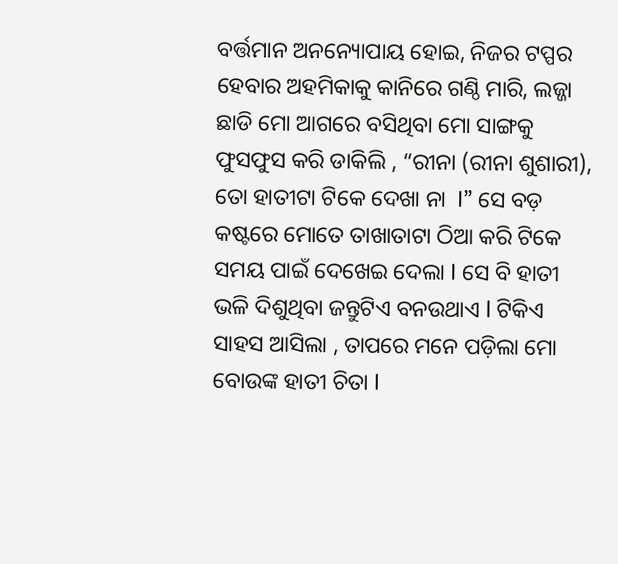ବର୍ତ୍ତମାନ ଅନନ୍ୟୋପାୟ ହୋଇ, ନିଜର ଟପ୍ପର ହେବାର ଅହମିକାକୁ କାନିରେ ଗଣ୍ଠି ମାରି, ଲଜ୍ଜା  ଛାଡି ମୋ ଆଗରେ ବସିଥିବା ମୋ ସାଙ୍ଗକୁ ଫୁସଫୁସ କରି ଡାକିଲି , “ରୀନା (ରୀନା ଶୁଶାରୀ), ତୋ ହାତୀଟା ଟିକେ ଦେଖା ନା  I” ସେ ବଡ଼ କଷ୍ଟରେ ମୋତେ ତାଖାତାଟା ଠିଆ କରି ଟିକେ ସମୟ ପାଇଁ ଦେଖେଇ ଦେଲା I ସେ ବି ହାତୀ ଭଳି ଦିଶୁଥିବା ଜନ୍ତୁଟିଏ ବନଉଥାଏ l ଟିକିଏ ସାହସ ଆସିଲା , ତାପରେ ମନେ ପଡ଼ିଲା ମୋ ବୋଉଙ୍କ ହାତୀ ଚିତା I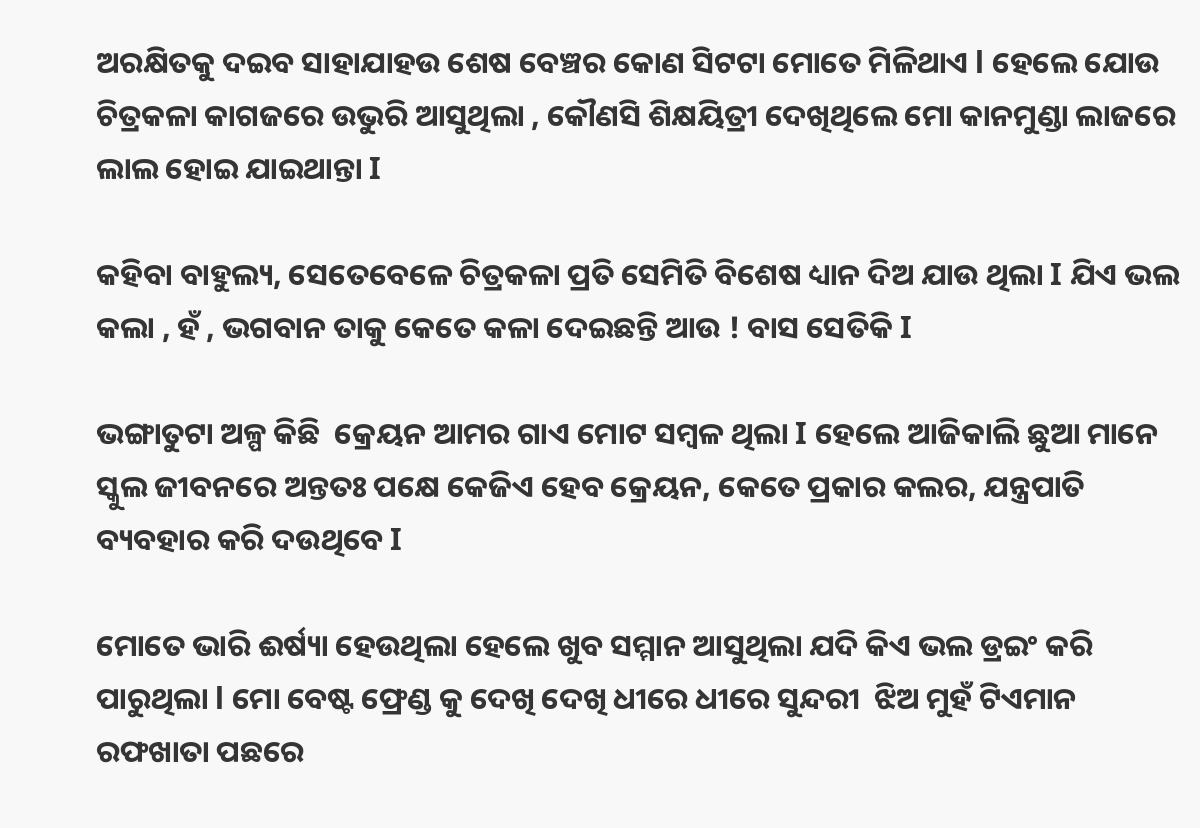ଅରକ୍ଷିତକୁ ଦଇବ ସାହାଯାହଉ ଶେଷ ବେଞ୍ଚର କୋଣ ସିଟଟା ମୋତେ ମିଳିଥାଏ l ହେଲେ ଯୋଉ ଚିତ୍ରକଳା କାଗଜରେ ଉଭୁରି ଆସୁଥିଲା , କୌଣସି ଶିକ୍ଷୟିତ୍ରୀ ଦେଖିଥିଲେ ମୋ କାନମୁଣ୍ଡା ଲାଜରେ ଲାଲ ହୋଇ ଯାଇଥାନ୍ତା I

କହିବା ବାହୁଲ୍ୟ, ସେତେବେଳେ ଚିତ୍ରକଳା ପ୍ରତି ସେମିତି ବିଶେଷ ଧ୍ୟାନ ଦିଅ ଯାଉ ଥିଲା I ଯିଏ ଭଲ କଲା , ହଁ , ଭଗବାନ ତାକୁ କେତେ କଳା ଦେଇଛନ୍ତି ଆଉ ! ବାସ ସେତିକି I

ଭଙ୍ଗାତୁଟା ଅଳ୍ପ କିଛି  କ୍ରେୟନ ଆମର ଗାଏ ମୋଟ ସମ୍ବଳ ଥିଲା I ହେଲେ ଆଜିକାଲି ଛୁଆ ମାନେ ସ୍କୁଲ ଜୀବନରେ ଅନ୍ତତଃ ପକ୍ଷେ କେଜିଏ ହେବ କ୍ରେୟନ, କେତେ ପ୍ରକାର କଲର, ଯନ୍ତ୍ରପାତି ବ୍ୟବହାର କରି ଦଉଥିବେ I

ମୋତେ ଭାରି ଈର୍ଷ୍ୟା ହେଉଥିଲା ହେଲେ ଖୁବ ସମ୍ମାନ ଆସୁଥିଲା ଯଦି କିଏ ଭଲ ଡ୍ରଇଂ କରି ପାରୁଥିଲା l ମୋ ବେଷ୍ଟ ଫ୍ରେଣ୍ଡ କୁ ଦେଖି ଦେଖି ଧୀରେ ଧୀରେ ସୁନ୍ଦରୀ  ଝିଅ ମୁହଁ ଟିଏମାନ  ରଫଖାତା ପଛରେ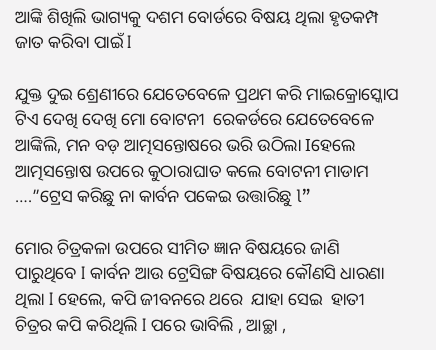ଆଙ୍କି ଶିଖିଲି ଭାଗ୍ୟକୁ ଦଶମ ବୋର୍ଡରେ ବିଷୟ ଥିଲା ହୃତକମ୍ପ ଜାତ କରିବା ପାଇଁ I

ଯୁକ୍ତ ଦୁଇ ଶ୍ରେଣୀରେ ଯେତେବେଳେ ପ୍ରଥମ କରି ମାଇକ୍ରୋସ୍କୋପ ଟିଏ ଦେଖି ଦେଖି ମୋ ବୋଟନୀ  ରେକର୍ଡରେ ଯେତେବେଳେ ଆଙ୍କିଲି, ମନ ବଡ଼ ଆତ୍ମସନ୍ତୋଷରେ ଭରି ଉଠିଲା Iହେଲେ ଆତ୍ମସନ୍ତୋଷ ଉପରେ କୁଠାରାଘାତ କଲେ ବୋଟନୀ ମାଡାମ ….”ଟ୍ରେସ କରିଛୁ ନା କାର୍ବନ ପକେଇ ଉତ୍ତାରିଛୁ l”

ମୋର ଚିତ୍ରକଳା ଉପରେ ସୀମିତ ଜ୍ଞାନ ବିଷୟରେ ଜାଣି ପାରୁଥିବେ I କାର୍ବନ ଆଉ ଟ୍ରେସିଙ୍ଗ ବିଷୟରେ କୌଣସି ଧାରଣା ଥିଲା I ହେଲେ, କପି ଜୀବନରେ ଥରେ  ଯାହା ସେଇ  ହାତୀ ଚିତ୍ରର କପି କରିଥିଲି I ପରେ ଭାବିଲି , ଆଚ୍ଛା ,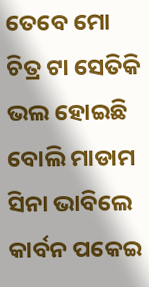ତେବେ ମୋ ଚିତ୍ର ଟା ସେତିକି ଭଲ ହୋଇଛି ବୋଲି ମାଡାମ ସିନା ଭାବିଲେ କାର୍ବନ ପକେଇ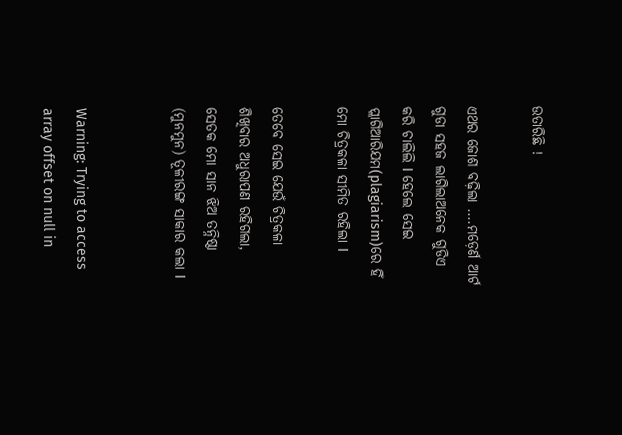ଉତାରିଛି !

ଏଥର ଜୋଶ ବଢ଼ିଲା ….ମଡ଼େର୍ଣ ଆର୍ଟ ଗୁଡା ସହଜ ଲାଗିଲାଅନେକ ଗୁଡିଏ କରି ଚାଲିଲି I ହେଲେ ସେଇ ପ୍ଲାଗିଆରିଯମ(plagiarism)ରେ ହିଁ ମୋ ଚିତ୍ରକଳା ସୀମିତ ରହିଲା I

ତେବେ ସେଇ ଯେଉଁ ଚିତ୍ରକଳା ଶିଖିବାର ଅଧୁରାପଣ ରହିଗଲା, ସେତକ ମୋ ସାନ ଝିଅ ତନ୍ନିଷ୍ଠା (ମୁନମୁନ) ତୂଳୀରଙ୍ଗ ସାକାର କଲା I


Warning: Trying to access array offset on null in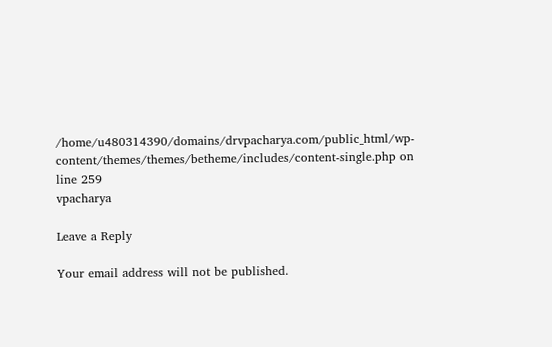/home/u480314390/domains/drvpacharya.com/public_html/wp-content/themes/themes/betheme/includes/content-single.php on line 259
vpacharya

Leave a Reply

Your email address will not be published.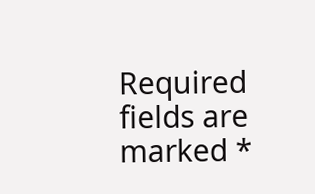Required fields are marked *